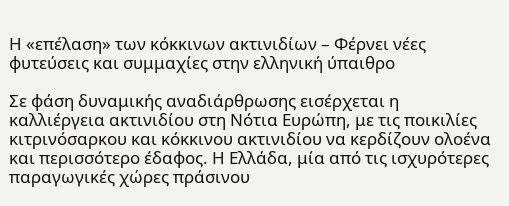Η «επέλαση» των κόκκινων ακτινιδίων – Φέρνει νέες φυτεύσεις και συμμαχίες στην ελληνική ύπαιθρο

Σε φάση δυναμικής αναδιάρθρωσης εισέρχεται η καλλιέργεια ακτινιδίου στη Nότια Ευρώπη, με τις ποικιλίες κιτρινόσαρκου και κόκκινου ακτινιδίου να κερδίζουν ολοένα και περισσότερο έδαφος. Η Ελλάδα, μία από τις ισχυρότερες παραγωγικές χώρες πράσινου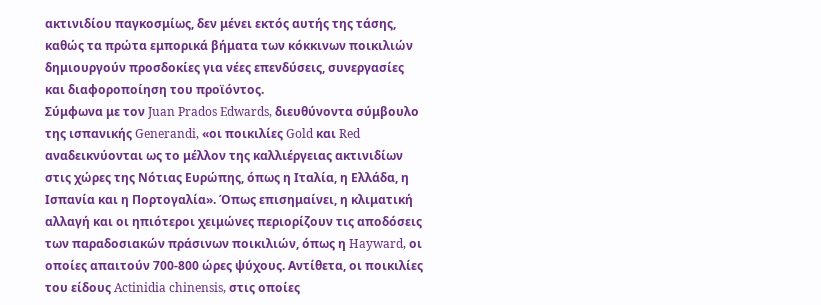ακτινιδίου παγκοσμίως, δεν μένει εκτός αυτής της τάσης, καθώς τα πρώτα εμπορικά βήματα των κόκκινων ποικιλιών δημιουργούν προσδοκίες για νέες επενδύσεις, συνεργασίες και διαφοροποίηση του προϊόντος.
Σύμφωνα με τον Juan Prados Edwards, διευθύνοντα σύμβουλο της ισπανικής Generandi, «οι ποικιλίες Gold και Red αναδεικνύονται ως το μέλλον της καλλιέργειας ακτινιδίων στις χώρες της Nότιας Ευρώπης, όπως η Ιταλία, η Ελλάδα, η Ισπανία και η Πορτογαλία». Όπως επισημαίνει, η κλιματική αλλαγή και οι ηπιότεροι χειμώνες περιορίζουν τις αποδόσεις των παραδοσιακών πράσινων ποικιλιών, όπως η Hayward, οι οποίες απαιτούν 700-800 ώρες ψύχους. Αντίθετα, οι ποικιλίες του είδους Actinidia chinensis, στις οποίες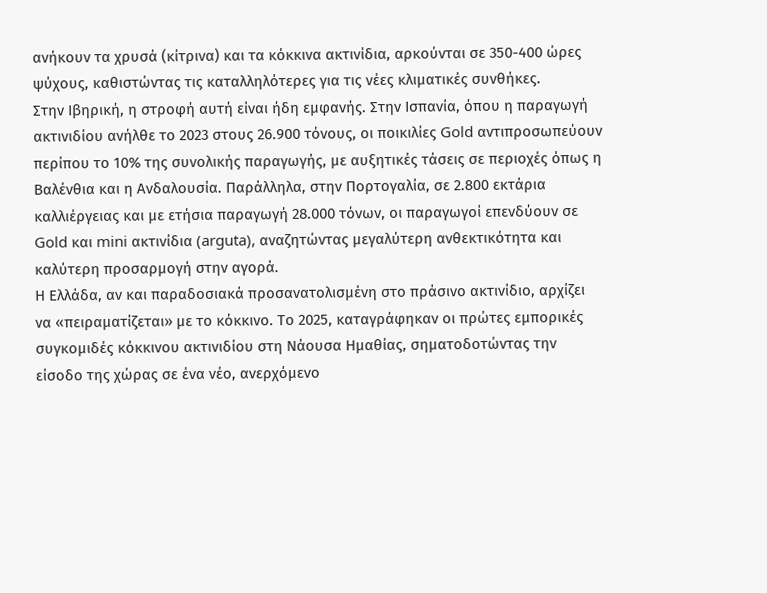ανήκουν τα χρυσά (κίτρινα) και τα κόκκινα ακτινίδια, αρκούνται σε 350-400 ώρες ψύχους, καθιστώντας τις καταλληλότερες για τις νέες κλιματικές συνθήκες.
Στην Ιβηρική, η στροφή αυτή είναι ήδη εμφανής. Στην Ισπανία, όπου η παραγωγή ακτινιδίου ανήλθε το 2023 στους 26.900 τόνους, οι ποικιλίες Gold αντιπροσωπεύουν περίπου το 10% της συνολικής παραγωγής, με αυξητικές τάσεις σε περιοχές όπως η Βαλένθια και η Ανδαλουσία. Παράλληλα, στην Πορτογαλία, σε 2.800 εκτάρια καλλιέργειας και με ετήσια παραγωγή 28.000 τόνων, οι παραγωγοί επενδύουν σε Gold και mini ακτινίδια (arguta), αναζητώντας μεγαλύτερη ανθεκτικότητα και καλύτερη προσαρμογή στην αγορά.
Η Ελλάδα, αν και παραδοσιακά προσανατολισμένη στο πράσινο ακτινίδιο, αρχίζει να «πειραματίζεται» με το κόκκινο. Το 2025, καταγράφηκαν οι πρώτες εμπορικές συγκομιδές κόκκινου ακτινιδίου στη Νάουσα Ημαθίας, σηματοδοτώντας την είσοδο της χώρας σε ένα νέο, ανερχόμενο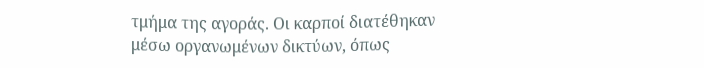τμήμα της αγοράς. Οι καρποί διατέθηκαν μέσω οργανωμένων δικτύων, όπως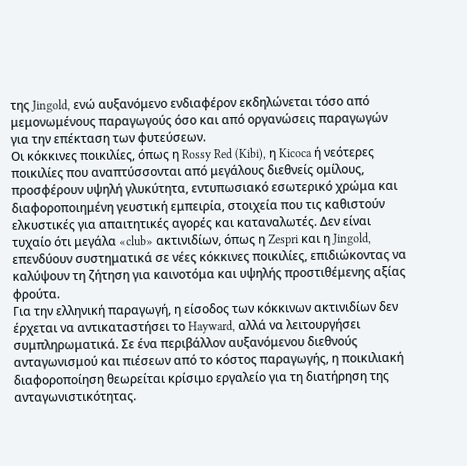της Jingold, ενώ αυξανόμενο ενδιαφέρον εκδηλώνεται τόσο από μεμονωμένους παραγωγούς όσο και από οργανώσεις παραγωγών για την επέκταση των φυτεύσεων.
Οι κόκκινες ποικιλίες, όπως η Rossy Red (Kibi), η Kicoca ή νεότερες ποικιλίες που αναπτύσσονται από μεγάλους διεθνείς ομίλους, προσφέρουν υψηλή γλυκύτητα, εντυπωσιακό εσωτερικό χρώμα και διαφοροποιημένη γευστική εμπειρία, στοιχεία που τις καθιστούν ελκυστικές για απαιτητικές αγορές και καταναλωτές. Δεν είναι τυχαίο ότι μεγάλα «club» ακτινιδίων, όπως η Zespri και η Jingold, επενδύουν συστηματικά σε νέες κόκκινες ποικιλίες, επιδιώκοντας να καλύψουν τη ζήτηση για καινοτόμα και υψηλής προστιθέμενης αξίας φρούτα.
Για την ελληνική παραγωγή, η είσοδος των κόκκινων ακτινιδίων δεν έρχεται να αντικαταστήσει το Hayward, αλλά να λειτουργήσει συμπληρωματικά. Σε ένα περιβάλλον αυξανόμενου διεθνούς ανταγωνισμού και πιέσεων από το κόστος παραγωγής, η ποικιλιακή διαφοροποίηση θεωρείται κρίσιμο εργαλείο για τη διατήρηση της ανταγωνιστικότητας.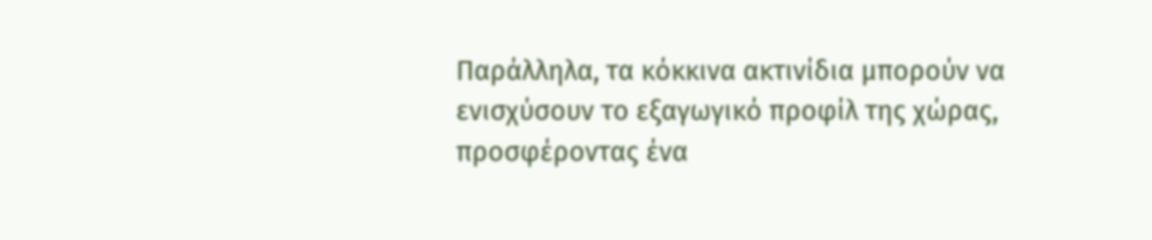Παράλληλα, τα κόκκινα ακτινίδια μπορούν να ενισχύσουν το εξαγωγικό προφίλ της χώρας, προσφέροντας ένα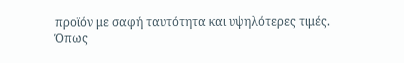προϊόν με σαφή ταυτότητα και υψηλότερες τιμές.
Όπως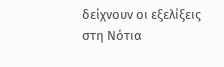δείχνουν οι εξελίξεις στη Nότια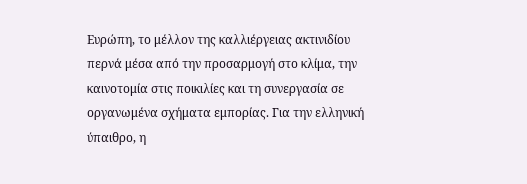Ευρώπη, το μέλλον της καλλιέργειας ακτινιδίου περνά μέσα από την προσαρμογή στο κλίμα, την καινοτομία στις ποικιλίες και τη συνεργασία σε οργανωμένα σχήματα εμπορίας. Για την ελληνική ύπαιθρο, η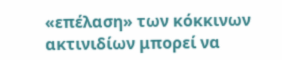«επέλαση» των κόκκινων ακτινιδίων μπορεί να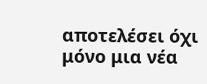αποτελέσει όχι μόνο μια νέα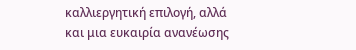καλλιεργητική επιλογή, αλλά και μια ευκαιρία ανανέωσης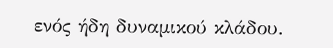ενός ήδη δυναμικού κλάδου.